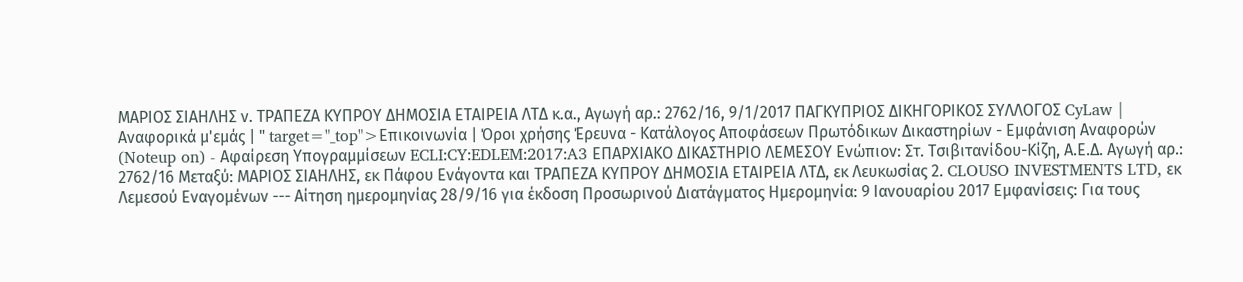ΜΑΡΙΟΣ ΣΙΑΗΛΗΣ ν. ΤΡΑΠΕΖΑ ΚΥΠΡΟΥ ΔΗΜΟΣΙΑ ΕΤΑΙΡΕΙΑ ΛΤΔ κ.α., Αγωγή αρ.: 2762/16, 9/1/2017 ΠΑΓΚΥΠΡΙΟΣ ΔΙΚΗΓΟΡΙΚΟΣ ΣΥΛΛΟΓΟΣ CyLaw | Αναφορικά μ'εμάς | " target="_top">Επικοινωνία | Όροι χρήσης Έρευνα - Κατάλογος Αποφάσεων Πρωτόδικων Δικαστηρίων - Εμφάνιση Αναφορών (Noteup on) - Αφαίρεση Υπογραμμίσεων ECLI:CY:EDLEM:2017:A3 ΕΠΑΡΧΙΑΚΟ ΔΙΚΑΣΤΗΡΙΟ ΛΕΜΕΣΟΥ Ενώπιον: Στ. Τσιβιτανίδου-Κίζη, Α.Ε.Δ. Αγωγή αρ.: 2762/16 Μεταξύ: ΜΑΡΙΟΣ ΣΙΑΗΛΗΣ, εκ Πάφου Ενάγοντα και ΤΡΑΠΕΖΑ ΚΥΠΡΟΥ ΔΗΜΟΣΙΑ ΕΤΑΙΡΕΙΑ ΛΤΔ, εκ Λευκωσίας 2. CLOUSO INVESTMENTS LTD, εκ Λεμεσού Εναγομένων --- Αίτηση ημερομηνίας 28/9/16 για έκδοση Προσωρινού Διατάγματος Ημερομηνία: 9 Ιανουαρίου 2017 Εμφανίσεις: Για τους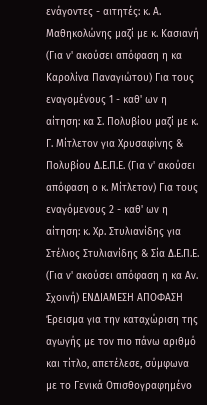ενάγοντες - αιτητές: κ. Α. Μαθηκολώνης μαζί με κ. Κασιανή (Για ν' ακούσει απόφαση η κα Καρολίνα Παναγιώτου) Για τους εναγομένους 1 - καθ' ων η αίτηση: κα Σ. Πολυβίου μαζί με κ. Γ. Μίτλετον για Χρυσαφίνης & Πολυβίου Δ.Ε.Π.Ε. (Για ν' ακούσει απόφαση ο κ. Μίτλετον) Για τους εναγόμενους 2 - καθ' ων η αίτηση: κ. Χρ. Στυλιανίδης για Στέλιος Στυλιανίδης & Σία Δ.Ε.Π.Ε. (Για ν' ακούσει απόφαση η κα Αν. Σχοινή) ΕΝΔΙΑΜΕΣΗ ΑΠΟΦΑΣΗ Έρεισμα για την καταχώριση της αγωγής με τον πιο πάνω αριθμό και τίτλο, απετέλεσε, σύμφωνα με το Γενικά Οπισθογραφημένο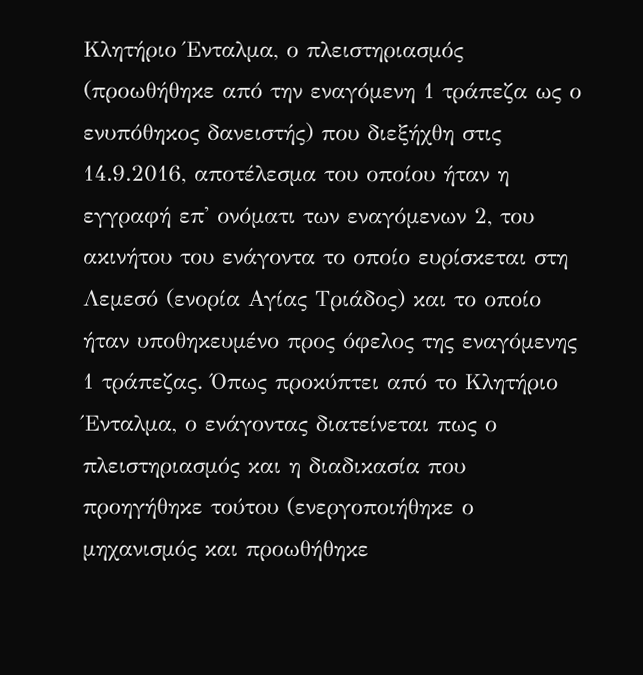Κλητήριο Ένταλμα, ο πλειστηριασμός (προωθήθηκε από την εναγόμενη 1 τράπεζα ως ο ενυπόθηκος δανειστής) που διεξήχθη στις 14.9.2016, αποτέλεσμα του οποίου ήταν η εγγραφή επ' ονόματι των εναγόμενων 2, του ακινήτου του ενάγοντα το οποίο ευρίσκεται στη Λεμεσό (ενορία Αγίας Τριάδος) και το οποίο ήταν υποθηκευμένο προς όφελος της εναγόμενης 1 τράπεζας. Όπως προκύπτει από το Κλητήριο Ένταλμα, ο ενάγοντας διατείνεται πως ο πλειστηριασμός και η διαδικασία που προηγήθηκε τούτου (ενεργοποιήθηκε ο μηχανισμός και προωθήθηκε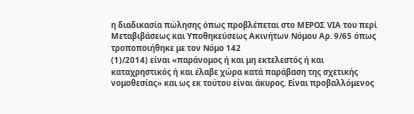η διαδικασία πώλησης όπως προβλέπεται στο ΜΕΡΟΣ VIA του περί Μεταβιβάσεως και Υποθηκεύσεως Ακινήτων Νόμου Αρ. 9/65 όπως τροποποιήθηκε με τον Νόμο 142
(1)/2014) είναι «παράνομος ή και μη εκτελεστός ή και καταχρηστικός ή και έλαβε χώρα κατά παράβαση της σχετικής νομοθεσίας» και ως εκ τούτου είναι άκυρος. Είναι προβαλλόμενος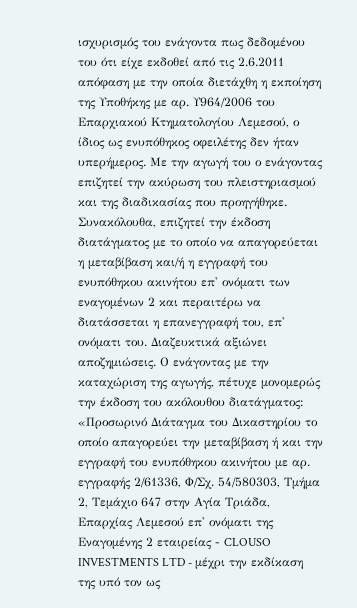ισχυρισμός του ενάγοντα πως δεδομένου του ότι είχε εκδοθεί από τις 2.6.2011 απόφαση με την οποία διετάχθη η εκποίηση της Υποθήκης με αρ. Υ964/2006 του Επαρχιακού Κτηματολογίου Λεμεσού, ο ίδιος ως ενυπόθηκος οφειλέτης δεν ήταν υπερήμερος. Με την αγωγή του ο ενάγοντας επιζητεί την ακύρωση του πλειστηριασμού και της διαδικασίας που προηγήθηκε. Συνακόλουθα, επιζητεί την έκδοση διατάγματος με το οποίο να απαγορεύεται η μεταβίβαση και/ή η εγγραφή του ενυπόθηκου ακινήτου επ' ονόματι των εναγομένων 2 και περαιτέρω να διατάσσεται η επανεγγραφή του, επ' ονόματι του. Διαζευκτικά αξιώνει αποζημιώσεις. Ο ενάγοντας με την καταχώριση της αγωγής, πέτυχε μονομερώς την έκδοση του ακόλουθου διατάγματος: «Προσωρινό Διάταγμα του Δικαστηρίου το οποίο απαγορεύει την μεταβίβαση ή και την εγγραφή του ενυπόθηκου ακινήτου με αρ. εγγραφής 2/61336, Φ/Σχ. 54/580303, Τμήμα 2, Τεμάχιο 647 στην Αγία Τριάδα, Επαρχίας Λεμεσού επ' ονόματι της Εναγομένης 2 εταιρείας - CLOUSO INVESTMENTS LTD - μέχρι την εκδίκαση της υπό τον ως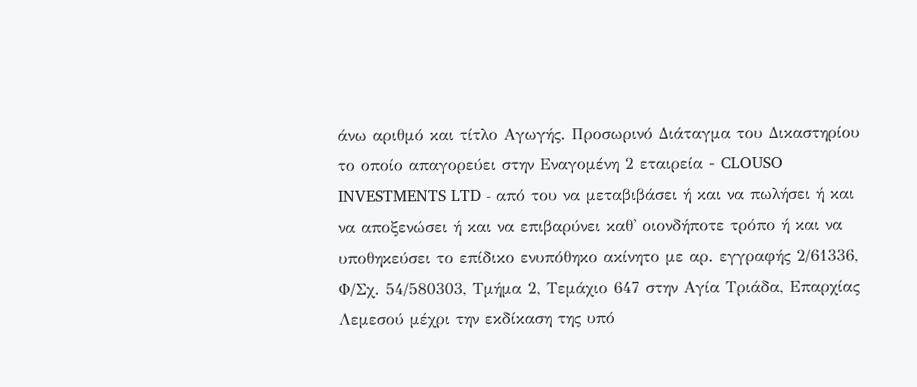άνω αριθμό και τίτλο Αγωγής. Προσωρινό Διάταγμα του Δικαστηρίου το οποίο απαγορεύει στην Εναγομένη 2 εταιρεία - CLOUSO INVESTMENTS LTD - από του να μεταβιβάσει ή και να πωλήσει ή και να αποξενώσει ή και να επιβαρύνει καθ' οιονδήποτε τρόπο ή και να υποθηκεύσει το επίδικο ενυπόθηκο ακίνητο με αρ. εγγραφής 2/61336, Φ/Σχ. 54/580303, Τμήμα 2, Τεμάχιο 647 στην Αγία Τριάδα, Επαρχίας Λεμεσού μέχρι την εκδίκαση της υπό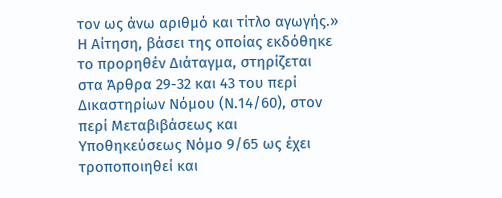τον ως άνω αριθμό και τίτλο αγωγής.» Η Αίτηση, βάσει της οποίας εκδόθηκε το προρηθέν Διάταγμα, στηρίζεται στα Άρθρα 29-32 και 43 του περί Δικαστηρίων Νόμου (Ν.14/60), στον περί Μεταβιβάσεως και Υποθηκεύσεως Νόμο 9/65 ως έχει τροποποιηθεί και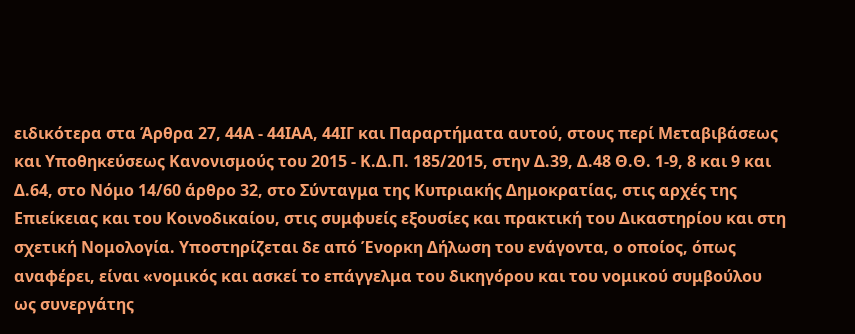ειδικότερα στα Άρθρα 27, 44Α - 44ΙΑΑ, 44ΙΓ και Παραρτήματα αυτού, στους περί Μεταβιβάσεως και Υποθηκεύσεως Κανονισμούς του 2015 - Κ.Δ.Π. 185/2015, στην Δ.39, Δ.48 Θ.Θ. 1-9, 8 και 9 και Δ.64, στο Νόμο 14/60 άρθρο 32, στο Σύνταγμα της Κυπριακής Δημοκρατίας, στις αρχές της Επιείκειας και του Κοινοδικαίου, στις συμφυείς εξουσίες και πρακτική του Δικαστηρίου και στη σχετική Νομολογία. Υποστηρίζεται δε από Ένορκη Δήλωση του ενάγοντα, ο οποίος, όπως αναφέρει, είναι «νομικός και ασκεί το επάγγελμα του δικηγόρου και του νομικού συμβούλου ως συνεργάτης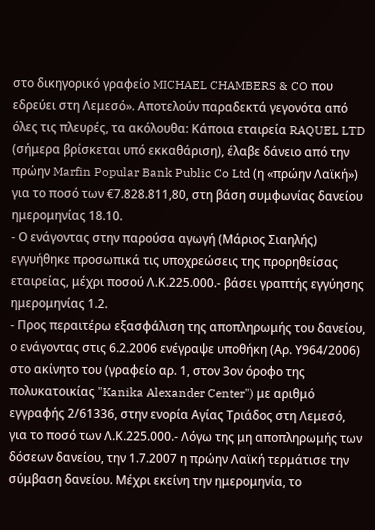στο δικηγορικό γραφείο MICHAEL CHAMBERS & CO που εδρεύει στη Λεμεσό». Αποτελούν παραδεκτά γεγονότα από όλες τις πλευρές, τα ακόλουθα: Κάποια εταιρεία RAQUEL LTD (σήμερα βρίσκεται υπό εκκαθάριση), έλαβε δάνειο από την πρώην Marfin Popular Bank Public Co Ltd (η «πρώην Λαϊκή») για το ποσό των €7.828.811,80, στη βάση συμφωνίας δανείου ημερομηνίας 18.10.
- Ο ενάγοντας στην παρούσα αγωγή (Μάριος Σιαηλής) εγγυήθηκε προσωπικά τις υποχρεώσεις της προρηθείσας εταιρείας, μέχρι ποσού Λ.Κ.225.000.- βάσει γραπτής εγγύησης ημερομηνίας 1.2.
- Προς περαιτέρω εξασφάλιση της αποπληρωμής του δανείου, ο ενάγοντας στις 6.2.2006 ενέγραψε υποθήκη (Αρ. Υ964/2006) στο ακίνητο του (γραφείο αρ. 1, στον 3ον όροφο της πολυκατοικίας "Kanika Alexander Center") με αριθμό εγγραφής 2/61336, στην ενορία Αγίας Τριάδος στη Λεμεσό, για το ποσό των Λ.Κ.225.000.- Λόγω της μη αποπληρωμής των δόσεων δανείου, την 1.7.2007 η πρώην Λαϊκή τερμάτισε την σύμβαση δανείου. Μέχρι εκείνη την ημερομηνία, το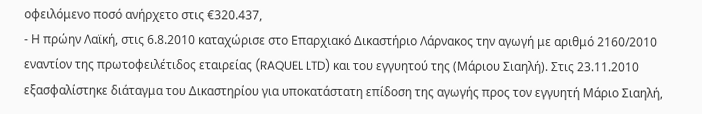οφειλόμενο ποσό ανήρχετο στις €320.437,
- Η πρώην Λαϊκή, στις 6.8.2010 καταχώρισε στο Επαρχιακό Δικαστήριο Λάρνακος την αγωγή με αριθμό 2160/2010 εναντίον της πρωτοφειλέτιδος εταιρείας (RAQUEL LTD) και του εγγυητού της (Μάριου Σιαηλή). Στις 23.11.2010 εξασφαλίστηκε διάταγμα του Δικαστηρίου για υποκατάστατη επίδοση της αγωγής προς τον εγγυητή Μάριο Σιαηλή,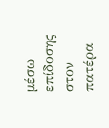μέσω επίδοσης στον πατέρα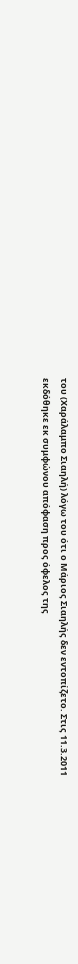του (Χαράλαμπο Σιαηλή) λόγω του ότι ο Μάριος Σιαηλής δεν εντοπίζετο. Στις 11.3.2011 εκδόθηκε εκ συμφώνου απόφαση προς όφελος της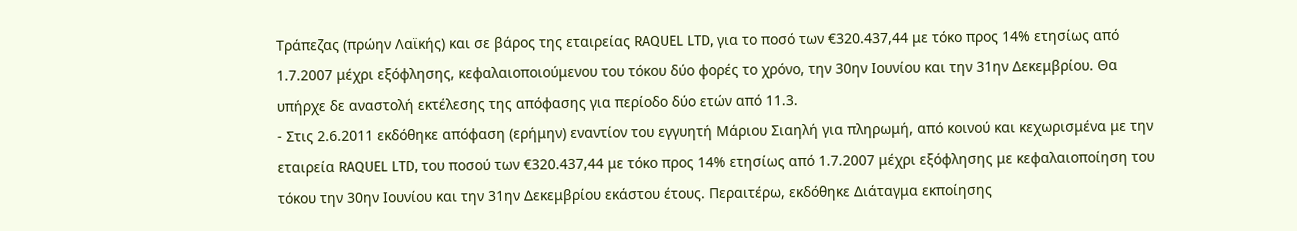Τράπεζας (πρώην Λαϊκής) και σε βάρος της εταιρείας RAQUEL LTD, για το ποσό των €320.437,44 με τόκο προς 14% ετησίως από 1.7.2007 μέχρι εξόφλησης, κεφαλαιοποιούμενου του τόκου δύο φορές το χρόνο, την 30ην Ιουνίου και την 31ην Δεκεμβρίου. Θα υπήρχε δε αναστολή εκτέλεσης της απόφασης για περίοδο δύο ετών από 11.3.
- Στις 2.6.2011 εκδόθηκε απόφαση (ερήμην) εναντίον του εγγυητή Μάριου Σιαηλή για πληρωμή, από κοινού και κεχωρισμένα με την εταιρεία RAQUEL LTD, του ποσού των €320.437,44 με τόκο προς 14% ετησίως από 1.7.2007 μέχρι εξόφλησης με κεφαλαιοποίηση του τόκου την 30ην Ιουνίου και την 31ην Δεκεμβρίου εκάστου έτους. Περαιτέρω, εκδόθηκε Διάταγμα εκποίησης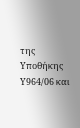της Υποθήκης Υ964/06 και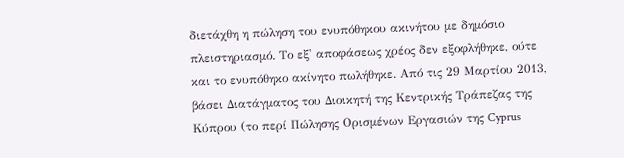διετάχθη η πώληση του ενυπόθηκου ακινήτου με δημόσιο πλειστηριασμό. Το εξ' αποφάσεως χρέος δεν εξοφλήθηκε, ούτε και το ενυπόθηκο ακίνητο πωλήθηκε. Από τις 29 Μαρτίου 2013, βάσει Διατάγματος του Διοικητή της Κεντρικής Τράπεζας της Κύπρου (το περί Πώλησης Ορισμένων Εργασιών της Cyprus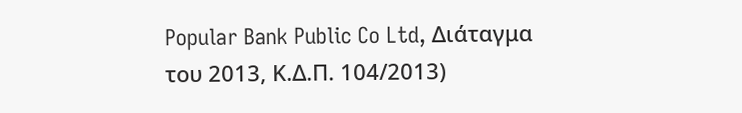Popular Bank Public Co Ltd, Διάταγμα του 2013, Κ.Δ.Π. 104/2013)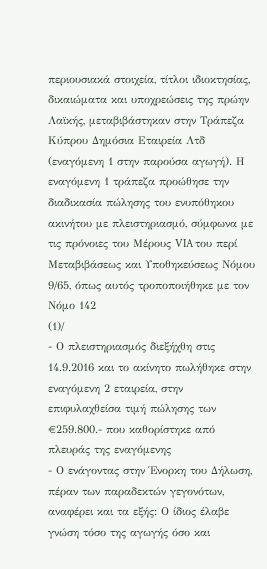περιουσιακά στοιχεία, τίτλοι ιδιοκτησίας, δικαιώματα και υποχρεώσεις της πρώην Λαϊκής, μεταβιβάστηκαν στην Τράπεζα Κύπρου Δημόσια Εταιρεία Λτδ (εναγόμενη 1 στην παρούσα αγωγή). Η εναγόμενη 1 τράπεζα προώθησε την διαδικασία πώλησης του ενυπόθηκου ακινήτου με πλειστηριασμό, σύμφωνα με τις πρόνοιες του Μέρους VIA του περί Μεταβιβάσεως και Υποθηκεύσεως Νόμου 9/65, όπως αυτός τροποποιήθηκε με τον Νόμο 142
(1)/
- Ο πλειστηριασμός διεξήχθη στις 14.9.2016 και το ακίνητο πωλήθηκε στην εναγόμενη 2 εταιρεία, στην επιφυλαχθείσα τιμή πώλησης των €259.800.- που καθορίστηκε από πλευράς της εναγόμενης
- Ο ενάγοντας στην Ένορκη του Δήλωση, πέραν των παραδεκτών γεγονότων, αναφέρει και τα εξής: Ο ίδιος έλαβε γνώση τόσο της αγωγής όσο και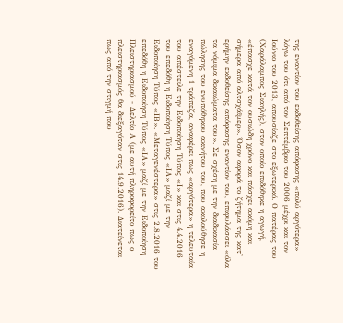της εναντίον του εκδοθείσης απόφασης «πολύ αργότερα» λόγω του ότι από τον Σεπτέμβριο του 2006 μέχρι και τον Ιούνιο του 2013, απουσίαζε στο εξωτερικό. Ο πατέρας του (Χαράλαμπος Σιαηλής), στον οποίο επιδόθηκε η αγωγή, «έπασχε κατά τον ουσιώδη χρόνο και πάσχει ακόμη και σήμερα από αλτσχάϊμερ». Όσον αφορά το ζήτημα της κατ' ερήμην εκδοθείσης απόφασης εναντίον του, επιφυλάσσει «όλα τα νόμιμα δικαιώματα του». Σε σχέση με την διαδικασία πώλησης του ενυπόθηκου ακινήτου του, που ακολούθησε η εναγόμενη 1 τράπεζα, αναφέρει πως «αργότερα» η τελευταία του απέστειλε την Ειδοποίηση Τύπος «Ι» και στις 4.4.2016 του επεδόθη η Ειδοποίηση Τύπος «ΙΑ» μαζί με την Ειδοποίηση Τύπος «ΙΒ». «Μεταγενέστερα» στις 2.8.2016 του επεδόθη η Ειδοποίηση Τύπος «ΙΑ» μαζί με την Ειδοποίηση Πλειστηριασμού - Δελτίο Α (με αυτή πληροφορείτο πως ο πλειστηριασμός θα διεξαγόταν στις 14.9.2016). Διατείνεται πως από την στιγμή που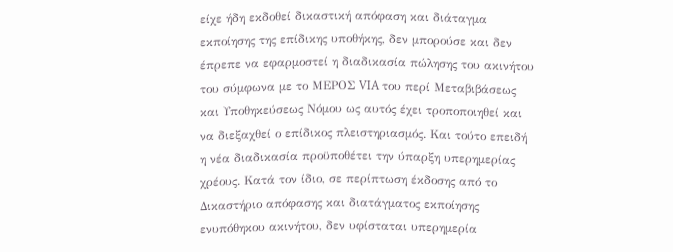είχε ήδη εκδοθεί δικαστική απόφαση και διάταγμα εκποίησης της επίδικης υποθήκης, δεν μπορούσε και δεν έπρεπε να εφαρμοστεί η διαδικασία πώλησης του ακινήτου του σύμφωνα με το ΜΕΡΟΣ VIA του περί Μεταβιβάσεως και Υποθηκεύσεως Νόμου ως αυτός έχει τροποποιηθεί και να διεξαχθεί ο επίδικος πλειστηριασμός. Και τούτο επειδή η νέα διαδικασία προϋποθέτει την ύπαρξη υπερημερίας χρέους. Κατά τον ίδιο, σε περίπτωση έκδοσης από το Δικαστήριο απόφασης και διατάγματος εκποίησης ενυπόθηκου ακινήτου, δεν υφίσταται υπερημερία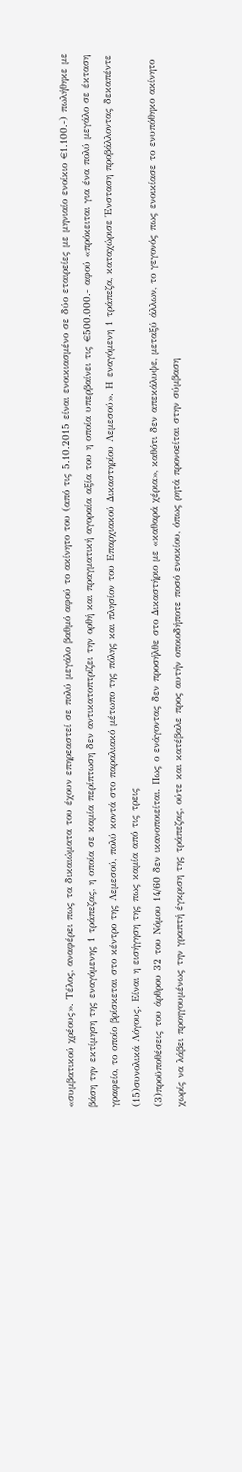«συμβατικού χρέους». Τέλος, αναφέρει πως τα δικαιώματα του έχουν επηρεαστεί σε πολύ μεγάλο βαθμό αφού το ακίνητο του (από τις 5.10.2015 είναι ενοικιασμένο σε δύο εταιρείες με μηνιαίο ενοίκιο €1.100.-) πωλήθηκε με βάση την εκτίμηση της εναγόμενης 1 τράπεζας, η οποία σε καμία περίπτωση δεν αντικατοπτρίζει την ορθή και πραγματική αγοραία αξία του η οποία υπερβαίνει τις €500.000.- αφού «πρόκειται για ένα πολύ μεγάλο σε έκταση γραφείο, το οποίο βρίσκεται στο κέντρο της Λεμεσού, πολύ κοντά στο παραλιακό μέτωπο της πόλης και πλησίον του Επαρχιακού Δικαστηρίου Λεμεσού». Η εναγόμενη 1 τράπεζα, καταχώρισε Ένσταση προβάλλοντας δεκαπέντε
(15)συνολικά Λόγους. Είναι η εισήγηση της πως καμία από τις τρεις
(3)προϋποθέσεις του άρθρου 32 του Νόμου 14/60 δεν ικανοποιείται. Πως ο ενάγοντας δεν προσήλθε στο Δικαστήριο με «καθαρά χέρια», καθότι δεν απεκάλυψε, μεταξύ άλλων, το γεγονός πως ενοικίασε το ενυπόθηκο ακίνητο χωρίς να λάβει προηγουμένως την γραπτή έγκριση της τράπεζας, ούτε και κατέβαλε προς αυτήν οποιοδήποτε ποσό ενοικίου, όπως ρητά προνοείται στην σύμβαση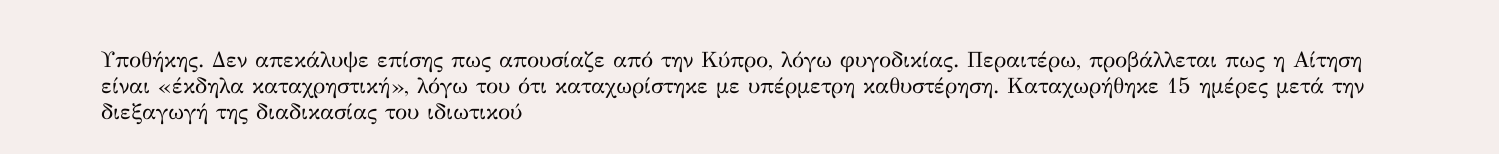Υποθήκης. Δεν απεκάλυψε επίσης πως απουσίαζε από την Κύπρο, λόγω φυγοδικίας. Περαιτέρω, προβάλλεται πως η Αίτηση είναι «έκδηλα καταχρηστική», λόγω του ότι καταχωρίστηκε με υπέρμετρη καθυστέρηση. Καταχωρήθηκε 15 ημέρες μετά την διεξαγωγή της διαδικασίας του ιδιωτικού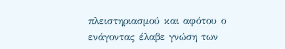πλειστηριασμού και αφότου ο ενάγοντας έλαβε γνώση των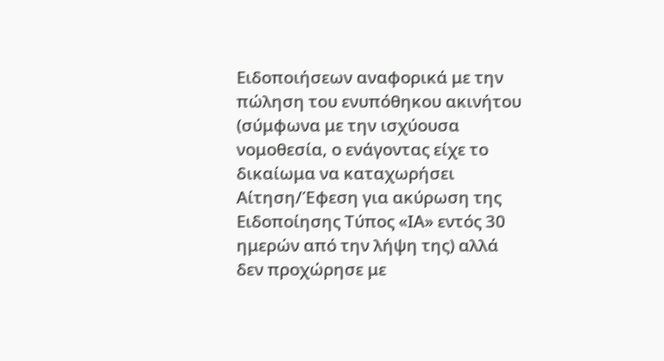Ειδοποιήσεων αναφορικά με την πώληση του ενυπόθηκου ακινήτου (σύμφωνα με την ισχύουσα νομοθεσία, ο ενάγοντας είχε το δικαίωμα να καταχωρήσει Αίτηση/Έφεση για ακύρωση της Ειδοποίησης Τύπος «ΙΑ» εντός 30 ημερών από την λήψη της) αλλά δεν προχώρησε με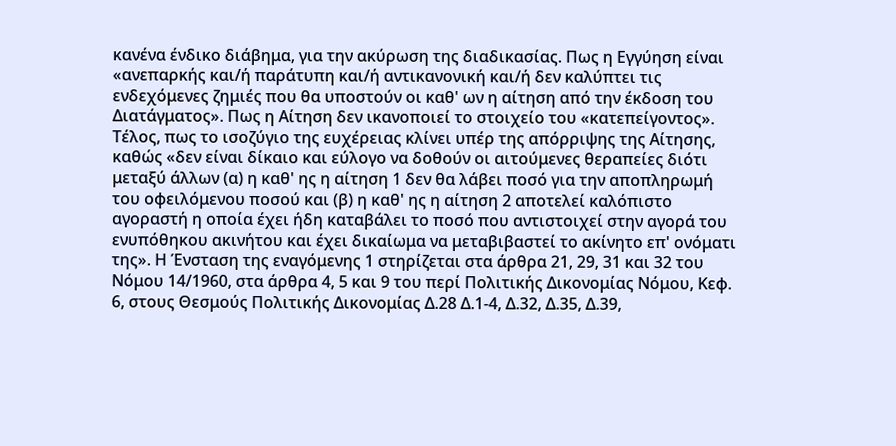κανένα ένδικο διάβημα, για την ακύρωση της διαδικασίας. Πως η Εγγύηση είναι «ανεπαρκής και/ή παράτυπη και/ή αντικανονική και/ή δεν καλύπτει τις ενδεχόμενες ζημιές που θα υποστούν οι καθ' ων η αίτηση από την έκδοση του Διατάγματος». Πως η Αίτηση δεν ικανοποιεί το στοιχείο του «κατεπείγοντος». Τέλος, πως το ισοζύγιο της ευχέρειας κλίνει υπέρ της απόρριψης της Αίτησης, καθώς «δεν είναι δίκαιο και εύλογο να δοθούν οι αιτούμενες θεραπείες διότι μεταξύ άλλων (α) η καθ' ης η αίτηση 1 δεν θα λάβει ποσό για την αποπληρωμή του οφειλόμενου ποσού και (β) η καθ' ης η αίτηση 2 αποτελεί καλόπιστο αγοραστή η οποία έχει ήδη καταβάλει το ποσό που αντιστοιχεί στην αγορά του ενυπόθηκου ακινήτου και έχει δικαίωμα να μεταβιβαστεί το ακίνητο επ' ονόματι της». Η Ένσταση της εναγόμενης 1 στηρίζεται στα άρθρα 21, 29, 31 και 32 του Νόμου 14/1960, στα άρθρα 4, 5 και 9 του περί Πολιτικής Δικονομίας Νόμου, Κεφ. 6, στους Θεσμούς Πολιτικής Δικονομίας Δ.28 Δ.1-4, Δ.32, Δ.35, Δ.39,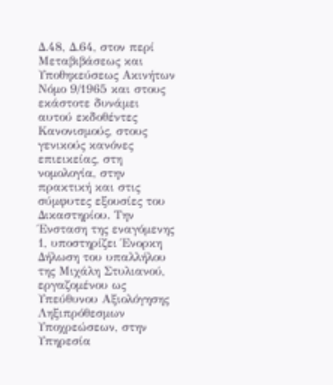Δ.48, Δ.64, στον περί Μεταβιβάσεως και Υποθηκεύσεως Ακινήτων Νόμο 9/1965 και στους εκάστοτε δυνάμει αυτού εκδοθέντες Κανονισμούς, στους γενικούς κανόνες επιεικείας, στη νομολογία, στην πρακτική και στις σύμφυτες εξουσίες του Δικαστηρίου. Την Ένσταση της εναγόμενης 1, υποστηρίζει Ένορκη Δήλωση του υπαλλήλου της Μιχάλη Στυλιανού, εργαζομένου ως Υπεύθυνου Αξιολόγησης Ληξιπρόθεσμων Υποχρεώσεων, στην Υπηρεσία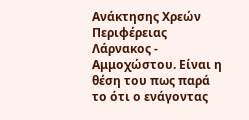Ανάκτησης Χρεών Περιφέρειας Λάρνακος - Αμμοχώστου. Είναι η θέση του πως παρά το ότι ο ενάγοντας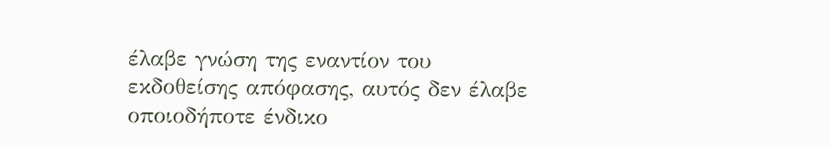έλαβε γνώση της εναντίον του εκδοθείσης απόφασης, αυτός δεν έλαβε οποιοδήποτε ένδικο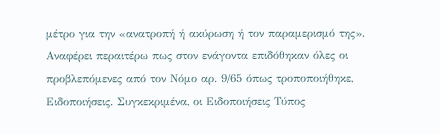μέτρο για την «ανατροπή ή ακύρωση ή τον παραμερισμό της». Αναφέρει περαιτέρω πως στον ενάγοντα επιδόθηκαν όλες οι προβλεπόμενες από τον Νόμο αρ. 9/65 όπως τροποποιήθηκε, Ειδοποιήσεις. Συγκεκριμένα, οι Ειδοποιήσεις Τύπος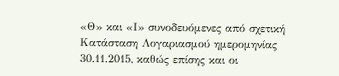«Θ» και «Ι» συνοδευόμενες από σχετική Κατάσταση Λογαριασμού ημερομηνίας 30.11.2015, καθώς επίσης και οι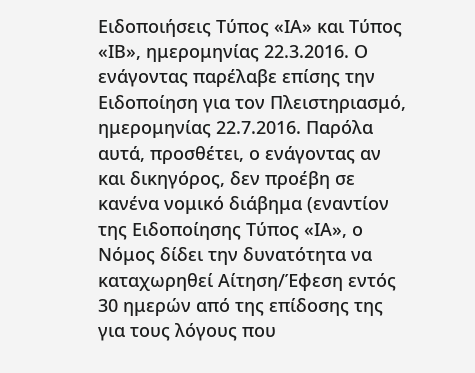Ειδοποιήσεις Τύπος «ΙΑ» και Τύπος «ΙΒ», ημερομηνίας 22.3.2016. Ο ενάγοντας παρέλαβε επίσης την Ειδοποίηση για τον Πλειστηριασμό, ημερομηνίας 22.7.2016. Παρόλα αυτά, προσθέτει, ο ενάγοντας αν και δικηγόρος, δεν προέβη σε κανένα νομικό διάβημα (εναντίον της Ειδοποίησης Τύπος «ΙΑ», ο Νόμος δίδει την δυνατότητα να καταχωρηθεί Αίτηση/Έφεση εντός 30 ημερών από της επίδοσης της για τους λόγους που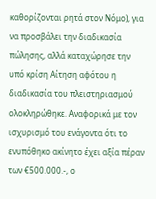καθορίζονται ρητά στον Νόμο), για να προσβάλει την διαδικασία πώλησης, αλλά καταχώρησε την υπό κρίση Αίτηση αφότου η διαδικασία του πλειστηριασμού ολοκληρώθηκε. Αναφορικά με τον ισχυρισμό του ενάγοντα ότι το ενυπόθηκο ακίνητο έχει αξία πέραν των €500.000.-, ο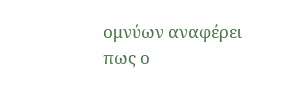ομνύων αναφέρει πως ο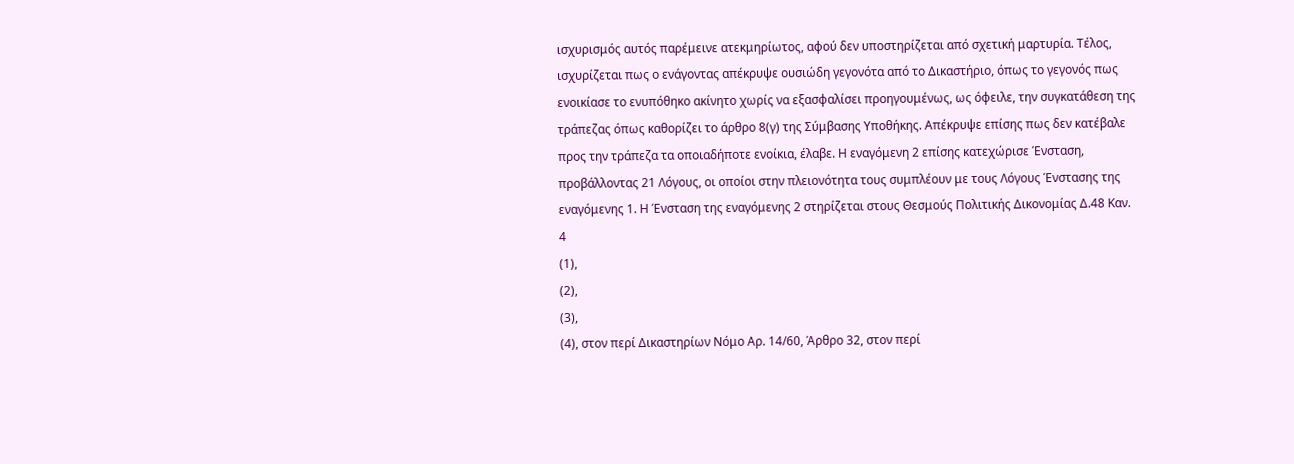ισχυρισμός αυτός παρέμεινε ατεκμηρίωτος, αφού δεν υποστηρίζεται από σχετική μαρτυρία. Τέλος, ισχυρίζεται πως ο ενάγοντας απέκρυψε ουσιώδη γεγονότα από το Δικαστήριο, όπως το γεγονός πως ενοικίασε το ενυπόθηκο ακίνητο χωρίς να εξασφαλίσει προηγουμένως, ως όφειλε, την συγκατάθεση της τράπεζας όπως καθορίζει το άρθρο 8(γ) της Σύμβασης Υποθήκης. Απέκρυψε επίσης πως δεν κατέβαλε προς την τράπεζα τα οποιαδήποτε ενοίκια, έλαβε. Η εναγόμενη 2 επίσης κατεχώρισε Ένσταση, προβάλλοντας 21 Λόγους, οι οποίοι στην πλειονότητα τους συμπλέουν με τους Λόγους Ένστασης της εναγόμενης 1. Η Ένσταση της εναγόμενης 2 στηρίζεται στους Θεσμούς Πολιτικής Δικονομίας Δ.48 Καν. 4
(1),
(2),
(3),
(4), στον περί Δικαστηρίων Νόμο Αρ. 14/60, Άρθρο 32, στον περί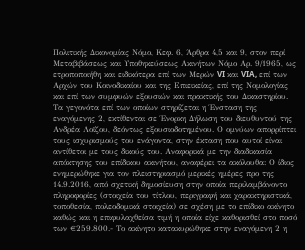Πολιτικής Δικονομίας Νόμο, Κεφ. 6, Άρθρα 4,5 και 9, στον περί Μεταβιβάσεως και Υποθηκεύσεως Ακινήτων Νόμο Αρ. 9/1965, ως ετροποποιήθη και ειδικότερα επί των Μερών VI και VIA, επί των Αρχών του Κοινοδικαίου και της Επιεικείας, επί της Νομολογίας και επί των συμφυών εξουσιών και πρακτικής του Δικαστηρίου. Τα γεγονότα επί των οποίων στηρίζεται η Ένσταση της εναγόμενης 2, εκτίθενται σε Ένορκη Δήλωση του διευθυντού της Ανδρέα Λοϊζου, δεόντως εξουσιοδοτημένου. Ο ομνύων απορρίπτει τους ισχυρισμούς του ενάγοντα, στην έκταση που αυτοί είναι αντίθετοι με τους δικούς του. Αναφορικά με την διαδικασία απόκτησης του επίδικου ακινήτου, αναφέρει τα ακόλουθα: Ο ίδιος ενημερώθηκε για τον πλειστηριασμό μερικές ημέρες προ της 14.9.2016, από σχετική δημοσίευση στην οποία περιλαμβάνοντο πληροφορίες (στοιχεία του τίτλου, περιγραφή και χαρακτηριστικά, τοποθεσία, πολεοδομικά στοιχεία) σε σχέση με το επίδικο ακίνητο καθώς και η επιφυλαχθείσα τιμή η οποία είχε καθορισθεί στο ποσό των €259.800.- Το ακίνητο κατακυρώθηκε στην εναγόμενη 2 η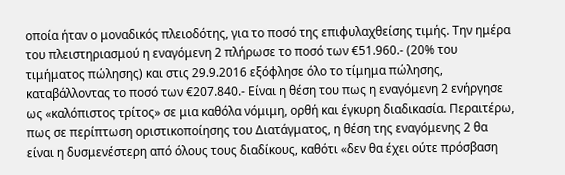οποία ήταν ο μοναδικός πλειοδότης, για το ποσό της επιφυλαχθείσης τιμής. Την ημέρα του πλειστηριασμού η εναγόμενη 2 πλήρωσε το ποσό των €51.960.- (20% του τιμήματος πώλησης) και στις 29.9.2016 εξόφλησε όλο το τίμημα πώλησης, καταβάλλοντας το ποσό των €207.840.- Είναι η θέση του πως η εναγόμενη 2 ενήργησε ως «καλόπιστος τρίτος» σε μια καθόλα νόμιμη, ορθή και έγκυρη διαδικασία. Περαιτέρω, πως σε περίπτωση οριστικοποίησης του Διατάγματος, η θέση της εναγόμενης 2 θα είναι η δυσμενέστερη από όλους τους διαδίκους, καθότι «δεν θα έχει ούτε πρόσβαση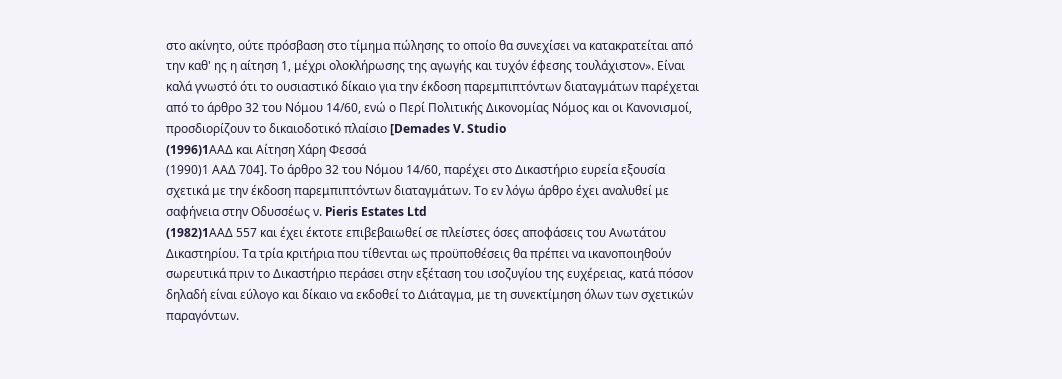στο ακίνητο, ούτε πρόσβαση στο τίμημα πώλησης το οποίο θα συνεχίσει να κατακρατείται από την καθ' ης η αίτηση 1, μέχρι ολοκλήρωσης της αγωγής και τυχόν έφεσης τουλάχιστον». Είναι καλά γνωστό ότι το ουσιαστικό δίκαιο για την έκδοση παρεμπιπτόντων διαταγμάτων παρέχεται από το άρθρο 32 του Νόμου 14/60, ενώ ο Περί Πολιτικής Δικονομίας Νόμος και οι Κανονισμοί, προσδιορίζουν το δικαιοδοτικό πλαίσιο [Demades V. Studio
(1996)1AAΔ και Αίτηση Χάρη Φεσσά
(1990)1 ΑΑΔ 704]. Το άρθρο 32 του Νόμου 14/60, παρέχει στο Δικαστήριο ευρεία εξουσία σχετικά με την έκδοση παρεμπιπτόντων διαταγμάτων. Το εν λόγω άρθρο έχει αναλυθεί με σαφήνεια στην Οδυσσέως ν. Pieris Estates Ltd
(1982)1AAΔ 557 και έχει έκτοτε επιβεβαιωθεί σε πλείστες όσες αποφάσεις του Ανωτάτου Δικαστηρίου. Τα τρία κριτήρια που τίθενται ως προϋποθέσεις θα πρέπει να ικανοποιηθούν σωρευτικά πριν το Δικαστήριο περάσει στην εξέταση του ισοζυγίου της ευχέρειας, κατά πόσον δηλαδή είναι εύλογο και δίκαιο να εκδοθεί το Διάταγμα, με τη συνεκτίμηση όλων των σχετικών παραγόντων.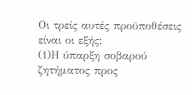Οι τρείς αυτές προϋποθέσεις είναι οι εξής:
(1)Η ύπαρξη σοβαρού ζητήματος προς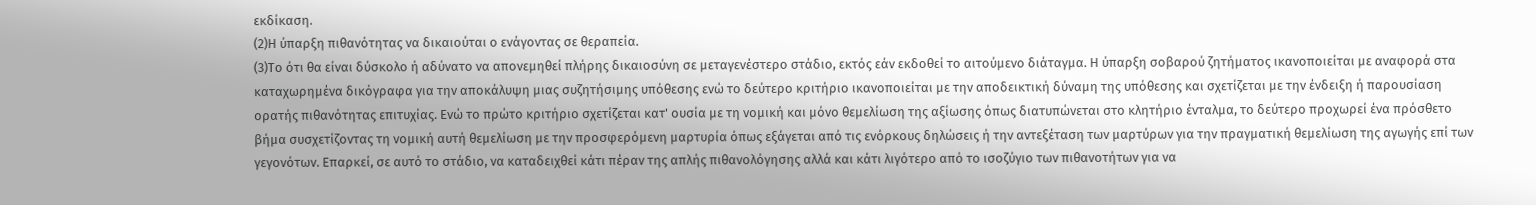εκδίκαση.
(2)Η ύπαρξη πιθανότητας να δικαιούται ο ενάγοντας σε θεραπεία.
(3)Το ότι θα είναι δύσκολο ή αδύνατο να απονεμηθεί πλήρης δικαιοσύνη σε μεταγενέστερο στάδιο, εκτός εάν εκδοθεί το αιτούμενο διάταγμα. Η ύπαρξη σοβαρού ζητήματος ικανοποιείται με αναφορά στα καταχωρημένα δικόγραφα για την αποκάλυψη μιας συζητήσιμης υπόθεσης ενώ το δεύτερο κριτήριο ικανοποιείται με την αποδεικτική δύναμη της υπόθεσης και σχετίζεται με την ένδειξη ή παρουσίαση ορατής πιθανότητας επιτυχίας. Ενώ το πρώτο κριτήριο σχετίζεται κατ' ουσία με τη νομική και μόνο θεμελίωση της αξίωσης όπως διατυπώνεται στο κλητήριο ένταλμα, το δεύτερο προχωρεί ένα πρόσθετο βήμα συσχετίζοντας τη νομική αυτή θεμελίωση με την προσφερόμενη μαρτυρία όπως εξάγεται από τις ενόρκους δηλώσεις ή την αντεξέταση των μαρτύρων για την πραγματική θεμελίωση της αγωγής επί των γεγονότων. Επαρκεί, σε αυτό το στάδιο, να καταδειχθεί κάτι πέραν της απλής πιθανολόγησης αλλά και κάτι λιγότερο από το ισοζύγιο των πιθανοτήτων για να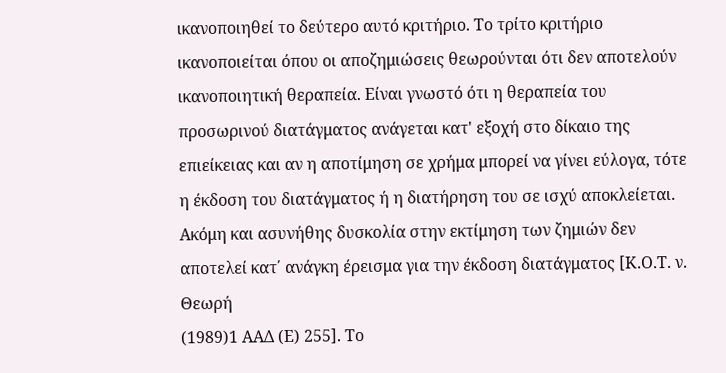ικανοποιηθεί το δεύτερο αυτό κριτήριο. Το τρίτο κριτήριο ικανοποιείται όπου οι αποζημιώσεις θεωρούνται ότι δεν αποτελούν ικανοποιητική θεραπεία. Είναι γνωστό ότι η θεραπεία του προσωρινού διατάγματος ανάγεται κατ' εξοχή στο δίκαιο της επιείκειας και αν η αποτίμηση σε χρήμα μπορεί να γίνει εύλογα, τότε η έκδοση του διατάγματος ή η διατήρηση του σε ισχύ αποκλείεται. Ακόμη και ασυνήθης δυσκολία στην εκτίμηση των ζημιών δεν αποτελεί κατ΄ ανάγκη έρεισμα για την έκδοση διατάγματος [Κ.Ο.Τ. ν. Θεωρή
(1989)1 ΑΑΔ (Ε) 255]. Το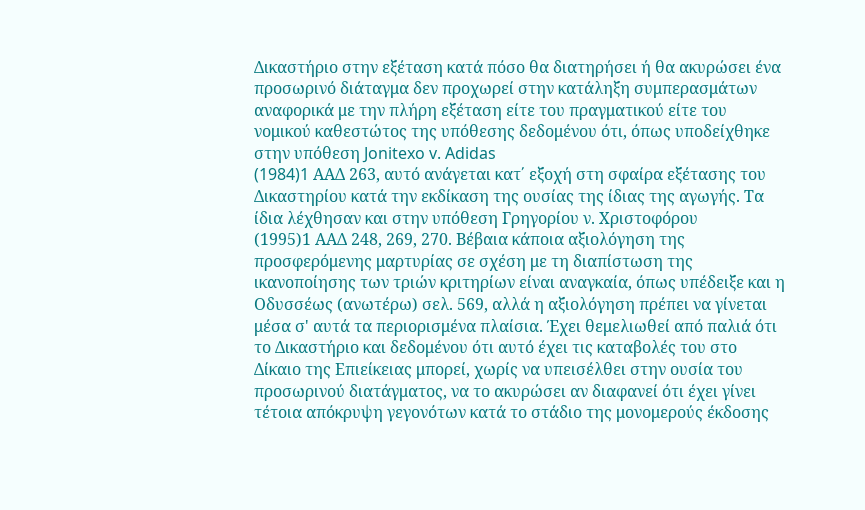Δικαστήριο στην εξέταση κατά πόσο θα διατηρήσει ή θα ακυρώσει ένα προσωρινό διάταγμα δεν προχωρεί στην κατάληξη συμπερασμάτων αναφορικά με την πλήρη εξέταση είτε του πραγματικού είτε του νομικού καθεστώτος της υπόθεσης δεδομένου ότι, όπως υποδείχθηκε στην υπόθεση Jonitexo v. Adidas
(1984)1 AAΔ 263, αυτό ανάγεται κατ΄ εξοχή στη σφαίρα εξέτασης του Δικαστηρίου κατά την εκδίκαση της ουσίας της ίδιας της αγωγής. Τα ίδια λέχθησαν και στην υπόθεση Γρηγορίου ν. Χριστοφόρου
(1995)1 ΑΑΔ 248, 269, 270. Βέβαια κάποια αξιολόγηση της προσφερόμενης μαρτυρίας σε σχέση με τη διαπίστωση της ικανοποίησης των τριών κριτηρίων είναι αναγκαία, όπως υπέδειξε και η Οδυσσέως (ανωτέρω) σελ. 569, αλλά η αξιολόγηση πρέπει να γίνεται μέσα σ' αυτά τα περιορισμένα πλαίσια. Έχει θεμελιωθεί από παλιά ότι το Δικαστήριο και δεδομένου ότι αυτό έχει τις καταβολές του στο Δίκαιο της Επιείκειας μπορεί, χωρίς να υπεισέλθει στην ουσία του προσωρινού διατάγματος, να το ακυρώσει αν διαφανεί ότι έχει γίνει τέτοια απόκρυψη γεγονότων κατά το στάδιο της μονομερούς έκδοσης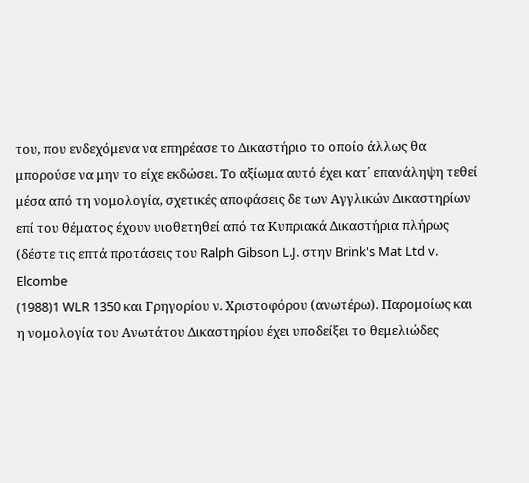του, που ενδεχόμενα να επηρέασε το Δικαστήριο το οποίο άλλως θα μπορούσε να μην το είχε εκδώσει. Το αξίωμα αυτό έχει κατ΄ επανάληψη τεθεί μέσα από τη νομολογία, σχετικές αποφάσεις δε των Αγγλικών Δικαστηρίων επί του θέματος έχουν υιοθετηθεί από τα Κυπριακά Δικαστήρια πλήρως (δέστε τις επτά προτάσεις του Ralph Gibson L.J. στην Brink's Mat Ltd v. Elcombe
(1988)1 WLR 1350 και Γρηγορίου ν. Χριστοφόρου (ανωτέρω). Παρομοίως και η νομολογία του Ανωτάτου Δικαστηρίου έχει υποδείξει το θεμελιώδες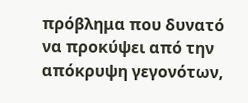πρόβλημα που δυνατό να προκύψει από την απόκρυψη γεγονότων,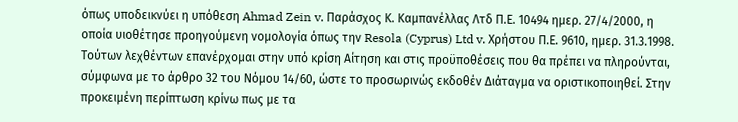όπως υποδεικνύει η υπόθεση Ahmad Zein v. Παράσχος Κ. Καμπανέλλας Λτδ Π.Ε. 10494 ημερ. 27/4/2000, η οποία υιοθέτησε προηγούμενη νομολογία όπως την Resola (Cyprus) Ltd v. Χρήστου Π.Ε. 9610, ημερ. 31.3.1998. Τούτων λεχθέντων επανέρχομαι στην υπό κρίση Αίτηση και στις προϋποθέσεις που θα πρέπει να πληρούνται, σύμφωνα με το άρθρο 32 του Νόμου 14/60, ώστε το προσωρινώς εκδοθέν Διάταγμα να οριστικοποιηθεί. Στην προκειμένη περίπτωση κρίνω πως με τα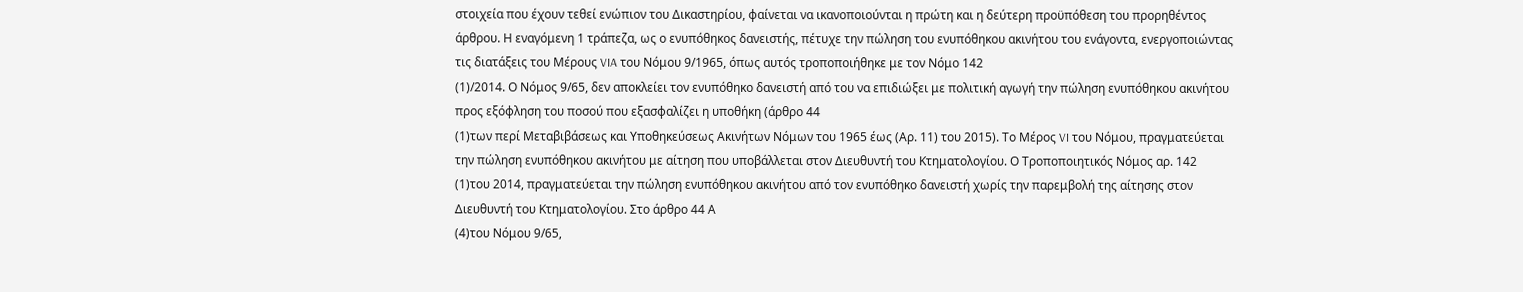στοιχεία που έχουν τεθεί ενώπιον του Δικαστηρίου, φαίνεται να ικανοποιούνται η πρώτη και η δεύτερη προϋπόθεση του προρηθέντος άρθρου. Η εναγόμενη 1 τράπεζα, ως ο ενυπόθηκος δανειστής, πέτυχε την πώληση του ενυπόθηκου ακινήτου του ενάγοντα, ενεργοποιώντας τις διατάξεις του Μέρους VIA του Νόμου 9/1965, όπως αυτός τροποποιήθηκε με τον Νόμο 142
(1)/2014. Ο Νόμος 9/65, δεν αποκλείει τον ενυπόθηκο δανειστή από του να επιδιώξει με πολιτική αγωγή την πώληση ενυπόθηκου ακινήτου προς εξόφληση του ποσού που εξασφαλίζει η υποθήκη (άρθρο 44
(1)των περί Μεταβιβάσεως και Υποθηκεύσεως Ακινήτων Νόμων του 1965 έως (Αρ. 11) του 2015). Το Μέρος VI του Νόμου, πραγματεύεται την πώληση ενυπόθηκου ακινήτου με αίτηση που υποβάλλεται στον Διευθυντή του Κτηματολογίου. Ο Τροποποιητικός Νόμος αρ. 142
(1)του 2014, πραγματεύεται την πώληση ενυπόθηκου ακινήτου από τον ενυπόθηκο δανειστή χωρίς την παρεμβολή της αίτησης στον Διευθυντή του Κτηματολογίου. Στο άρθρο 44 Α
(4)του Νόμου 9/65,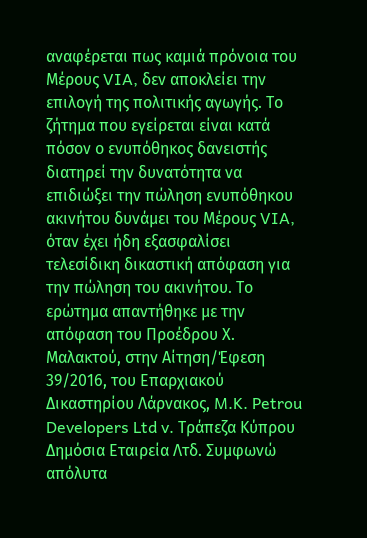αναφέρεται πως καμιά πρόνοια του Μέρους VIA, δεν αποκλείει την επιλογή της πολιτικής αγωγής. Το ζήτημα που εγείρεται είναι κατά πόσον ο ενυπόθηκος δανειστής διατηρεί την δυνατότητα να επιδιώξει την πώληση ενυπόθηκου ακινήτου δυνάμει του Μέρους VIA, όταν έχει ήδη εξασφαλίσει τελεσίδικη δικαστική απόφαση για την πώληση του ακινήτου. Το ερώτημα απαντήθηκε με την απόφαση του Προέδρου Χ. Μαλακτού, στην Αίτηση/Έφεση 39/2016, του Επαρχιακού Δικαστηρίου Λάρνακος, M.K. Petrou Developers Ltd v. Τράπεζα Κύπρου Δημόσια Εταιρεία Λτδ. Συμφωνώ απόλυτα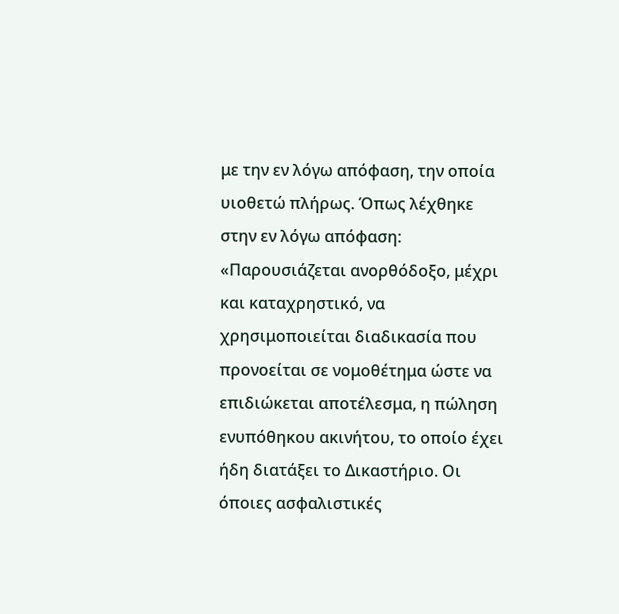με την εν λόγω απόφαση, την οποία υιοθετώ πλήρως. Όπως λέχθηκε στην εν λόγω απόφαση: «Παρουσιάζεται ανορθόδοξο, μέχρι και καταχρηστικό, να χρησιμοποιείται διαδικασία που προνοείται σε νομοθέτημα ώστε να επιδιώκεται αποτέλεσμα, η πώληση ενυπόθηκου ακινήτου, το οποίο έχει ήδη διατάξει το Δικαστήριο. Οι όποιες ασφαλιστικές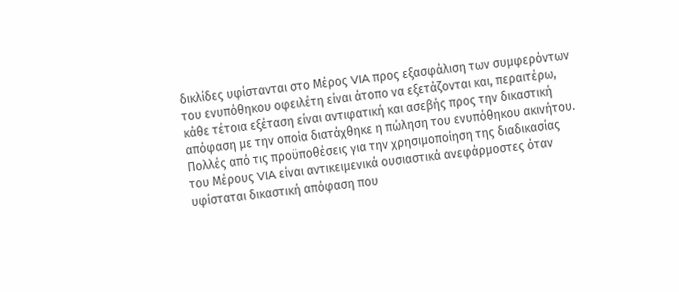δικλίδες υφίστανται στο Μέρος VIA προς εξασφάλιση των συμφερόντων του ενυπόθηκου οφειλέτη είναι άτοπο να εξετάζονται και, περαιτέρω, κάθε τέτοια εξέταση είναι αντιφατική και ασεβής προς την δικαστική απόφαση με την οποία διατάχθηκε η πώληση του ενυπόθηκου ακινήτου. Πολλές από τις προϋποθέσεις για την χρησιμοποίηση της διαδικασίας του Μέρους VIA είναι αντικειμενικά ουσιαστικά ανεφάρμοστες όταν υφίσταται δικαστική απόφαση που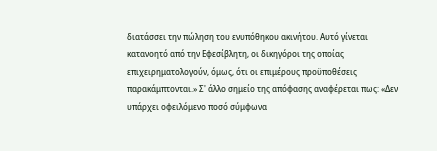διατάσσει την πώληση του ενυπόθηκου ακινήτου. Αυτό γίνεται κατανοητό από την Εφεσίβλητη, οι δικηγόροι της οποίας επιχειρηματολογούν, όμως, ότι οι επιμέρους προϋποθέσεις παρακάμπτονται.» Σ' άλλο σημείο της απόφασης αναφέρεται πως: «Δεν υπάρχει οφειλόμενο ποσό σύμφωνα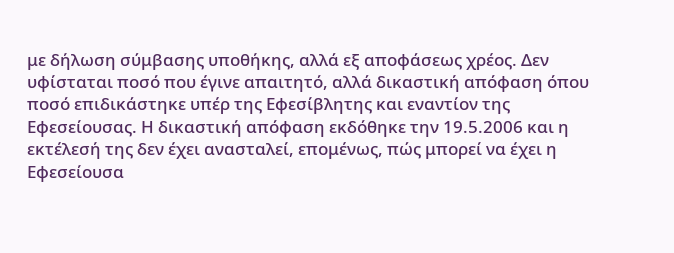με δήλωση σύμβασης υποθήκης, αλλά εξ αποφάσεως χρέος. Δεν υφίσταται ποσό που έγινε απαιτητό, αλλά δικαστική απόφαση όπου ποσό επιδικάστηκε υπέρ της Εφεσίβλητης και εναντίον της Εφεσείουσας. Η δικαστική απόφαση εκδόθηκε την 19.5.2006 και η εκτέλεσή της δεν έχει ανασταλεί, επομένως, πώς μπορεί να έχει η Εφεσείουσα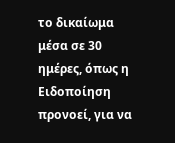το δικαίωμα μέσα σε 30 ημέρες, όπως η Ειδοποίηση προνοεί, για να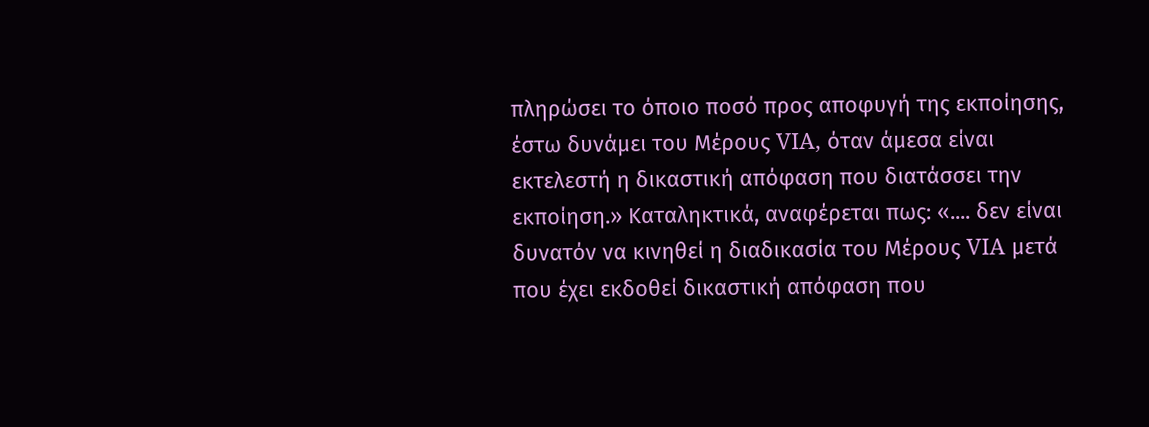πληρώσει το όποιο ποσό προς αποφυγή της εκποίησης, έστω δυνάμει του Μέρους VIA, όταν άμεσα είναι εκτελεστή η δικαστική απόφαση που διατάσσει την εκποίηση.» Καταληκτικά, αναφέρεται πως: «.... δεν είναι δυνατόν να κινηθεί η διαδικασία του Μέρους VIA μετά που έχει εκδοθεί δικαστική απόφαση που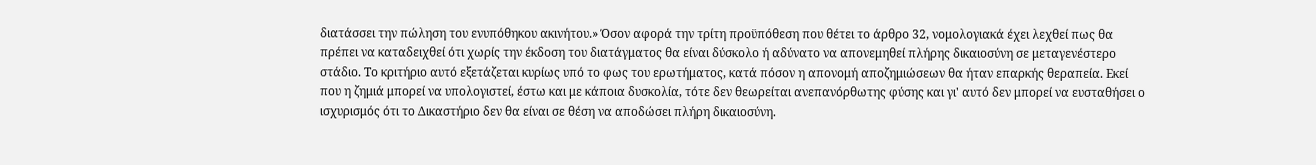διατάσσει την πώληση του ενυπόθηκου ακινήτου.» Όσον αφορά την τρίτη προϋπόθεση που θέτει το άρθρο 32, νομολογιακά έχει λεχθεί πως θα πρέπει να καταδειχθεί ότι χωρίς την έκδοση του διατάγματος θα είναι δύσκολο ή αδύνατο να απονεμηθεί πλήρης δικαιοσύνη σε μεταγενέστερο στάδιο. Το κριτήριο αυτό εξετάζεται κυρίως υπό το φως του ερωτήματος, κατά πόσον η απονομή αποζημιώσεων θα ήταν επαρκής θεραπεία. Εκεί που η ζημιά μπορεί να υπολογιστεί, έστω και με κάποια δυσκολία, τότε δεν θεωρείται ανεπανόρθωτης φύσης και γι' αυτό δεν μπορεί να ευσταθήσει ο ισχυρισμός ότι το Δικαστήριο δεν θα είναι σε θέση να αποδώσει πλήρη δικαιοσύνη.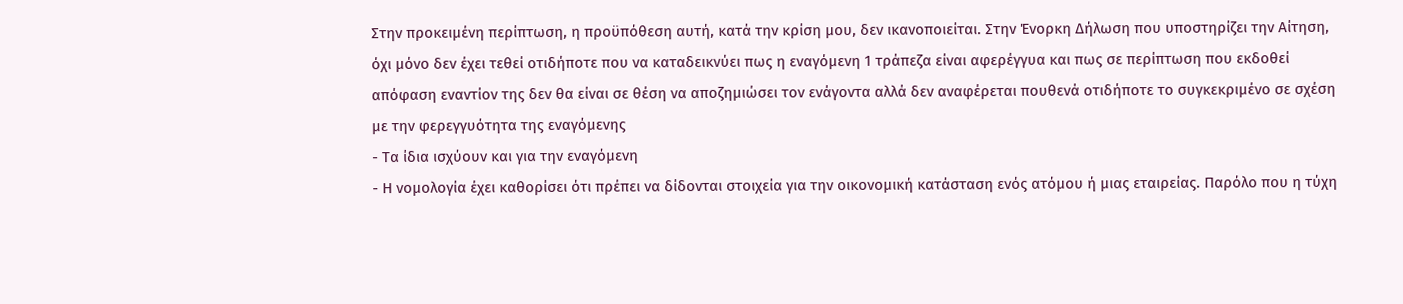Στην προκειμένη περίπτωση, η προϋπόθεση αυτή, κατά την κρίση μου, δεν ικανοποιείται. Στην Ένορκη Δήλωση που υποστηρίζει την Αίτηση, όχι μόνο δεν έχει τεθεί οτιδήποτε που να καταδεικνύει πως η εναγόμενη 1 τράπεζα είναι αφερέγγυα και πως σε περίπτωση που εκδοθεί απόφαση εναντίον της δεν θα είναι σε θέση να αποζημιώσει τον ενάγοντα αλλά δεν αναφέρεται πουθενά οτιδήποτε το συγκεκριμένο σε σχέση με την φερεγγυότητα της εναγόμενης
- Τα ίδια ισχύουν και για την εναγόμενη
- Η νομολογία έχει καθορίσει ότι πρέπει να δίδονται στοιχεία για την οικονομική κατάσταση ενός ατόμου ή μιας εταιρείας. Παρόλο που η τύχη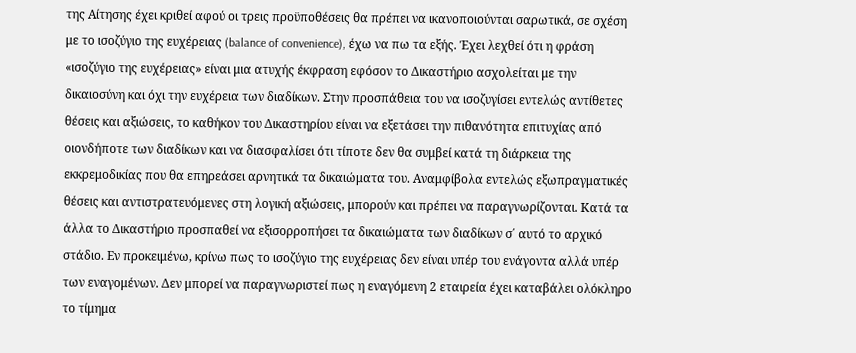της Αίτησης έχει κριθεί αφού οι τρεις προϋποθέσεις θα πρέπει να ικανοποιούνται σαρωτικά, σε σχέση με το ισοζύγιο της ευχέρειας (balance of convenience), έχω να πω τα εξής. Έχει λεχθεί ότι η φράση «ισοζύγιο της ευχέρειας» είναι μια ατυχής έκφραση εφόσον το Δικαστήριο ασχολείται με την δικαιοσύνη και όχι την ευχέρεια των διαδίκων. Στην προσπάθεια του να ισοζυγίσει εντελώς αντίθετες θέσεις και αξιώσεις, το καθήκον του Δικαστηρίου είναι να εξετάσει την πιθανότητα επιτυχίας από οιονδήποτε των διαδίκων και να διασφαλίσει ότι τίποτε δεν θα συμβεί κατά τη διάρκεια της εκκρεμοδικίας που θα επηρεάσει αρνητικά τα δικαιώματα του. Αναμφίβολα εντελώς εξωπραγματικές θέσεις και αντιστρατευόμενες στη λογική αξιώσεις, μπορούν και πρέπει να παραγνωρίζονται. Κατά τα άλλα το Δικαστήριο προσπαθεί να εξισορροπήσει τα δικαιώματα των διαδίκων σ΄ αυτό το αρχικό στάδιο. Εν προκειμένω, κρίνω πως το ισοζύγιο της ευχέρειας δεν είναι υπέρ του ενάγοντα αλλά υπέρ των εναγομένων. Δεν μπορεί να παραγνωριστεί πως η εναγόμενη 2 εταιρεία έχει καταβάλει ολόκληρο το τίμημα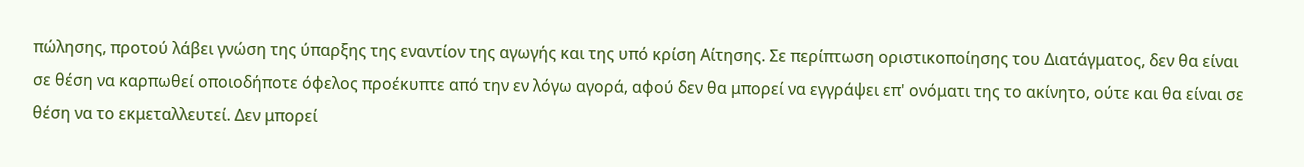πώλησης, προτού λάβει γνώση της ύπαρξης της εναντίον της αγωγής και της υπό κρίση Αίτησης. Σε περίπτωση οριστικοποίησης του Διατάγματος, δεν θα είναι σε θέση να καρπωθεί οποιοδήποτε όφελος προέκυπτε από την εν λόγω αγορά, αφού δεν θα μπορεί να εγγράψει επ' ονόματι της το ακίνητο, ούτε και θα είναι σε θέση να το εκμεταλλευτεί. Δεν μπορεί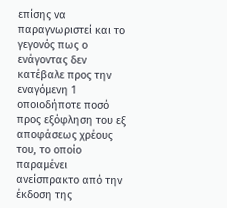επίσης να παραγνωριστεί και το γεγονός πως ο ενάγοντας δεν κατέβαλε προς την εναγόμενη 1 οποιοδήποτε ποσό προς εξόφληση του εξ αποφάσεως χρέους του, το οποίο παραμένει ανείσπρακτο από την έκδοση της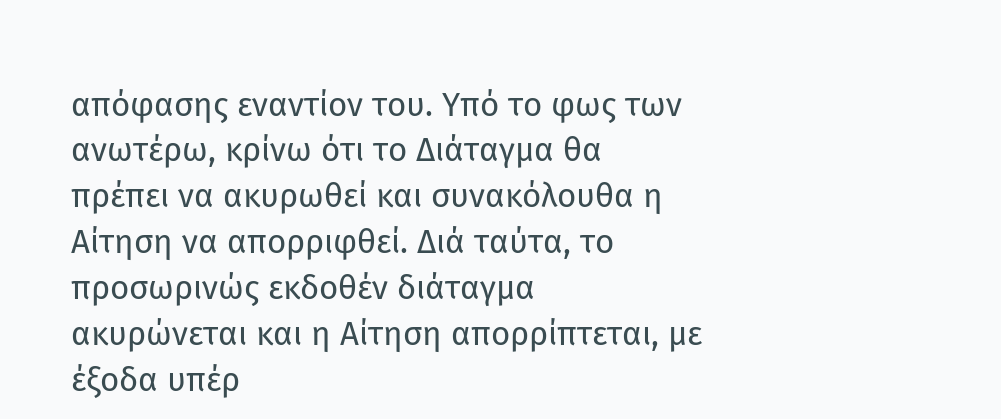απόφασης εναντίον του. Υπό το φως των ανωτέρω, κρίνω ότι το Διάταγμα θα πρέπει να ακυρωθεί και συνακόλουθα η Αίτηση να απορριφθεί. Διά ταύτα, το προσωρινώς εκδοθέν διάταγμα ακυρώνεται και η Αίτηση απορρίπτεται, με έξοδα υπέρ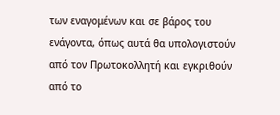των εναγομένων και σε βάρος του ενάγοντα, όπως αυτά θα υπολογιστούν από τον Πρωτοκολλητή και εγκριθούν από το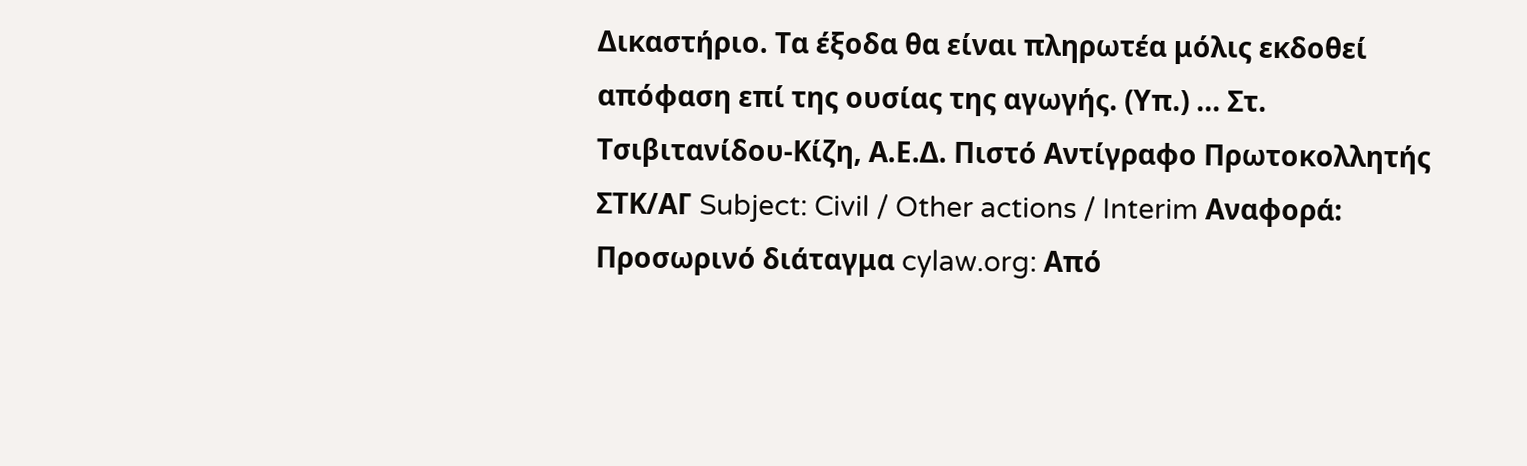Δικαστήριο. Τα έξοδα θα είναι πληρωτέα μόλις εκδοθεί απόφαση επί της ουσίας της αγωγής. (Υπ.) ... Στ. Τσιβιτανίδου-Κίζη, Α.Ε.Δ. Πιστό Αντίγραφο Πρωτοκολλητής ΣΤΚ/ΑΓ Subject: Civil / Other actions / Interim Αναφορά: Προσωρινό διάταγμα cylaw.org: Από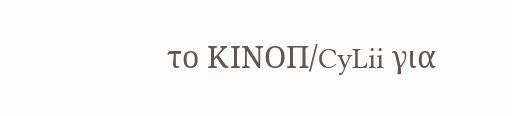το ΚΙΝOΠ/CyLii για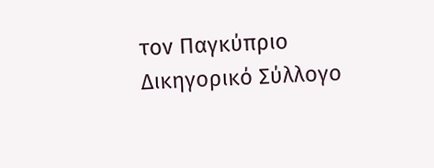τον Παγκύπριο Δικηγορικό Σύλλογο